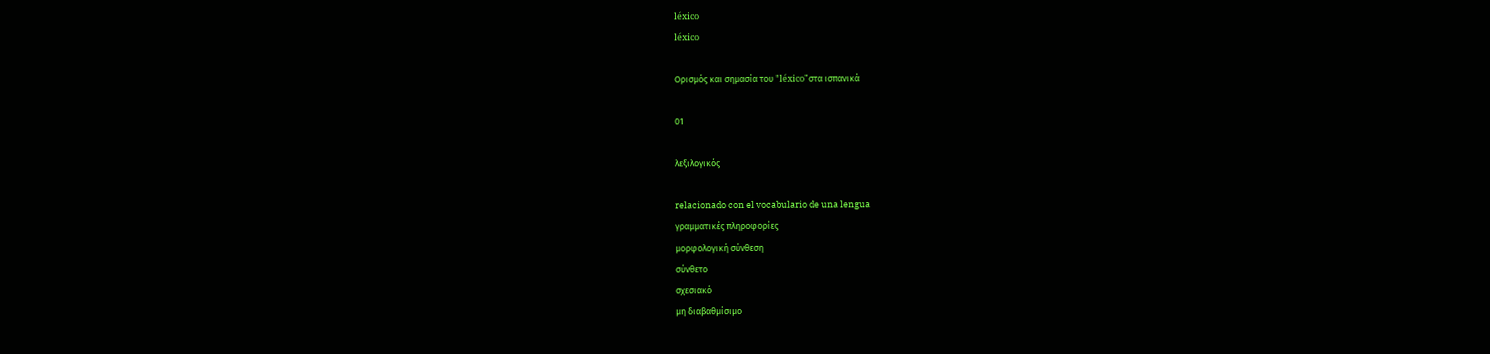léxico
léxico

Ορισμός και σημασία του "léxico"στα ισπανικά

01

λεξιλογικός

relacionado con el vocabulario de una lengua
γραμματικές πληροφορίες
μορφολογική σύνθεση
σύνθετο
σχεσιακό
μη διαβαθμίσιμο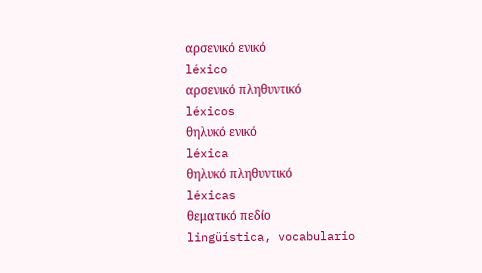αρσενικό ενικό
léxico
αρσενικό πληθυντικό
léxicos
θηλυκό ενικό
léxica
θηλυκό πληθυντικό
léxicas
θεματικό πεδίο
lingüística, vocabulario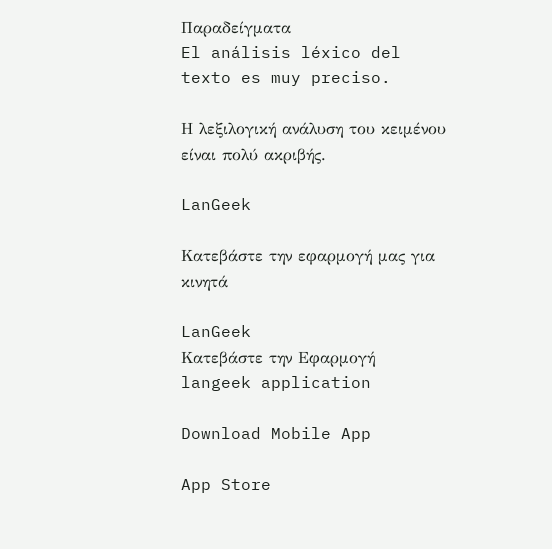Παραδείγματα
El análisis léxico del texto es muy preciso.

Η λεξιλογική ανάλυση του κειμένου είναι πολύ ακριβής.

LanGeek

Κατεβάστε την εφαρμογή μας για κινητά

LanGeek
Κατεβάστε την Εφαρμογή
langeek application

Download Mobile App

App Store